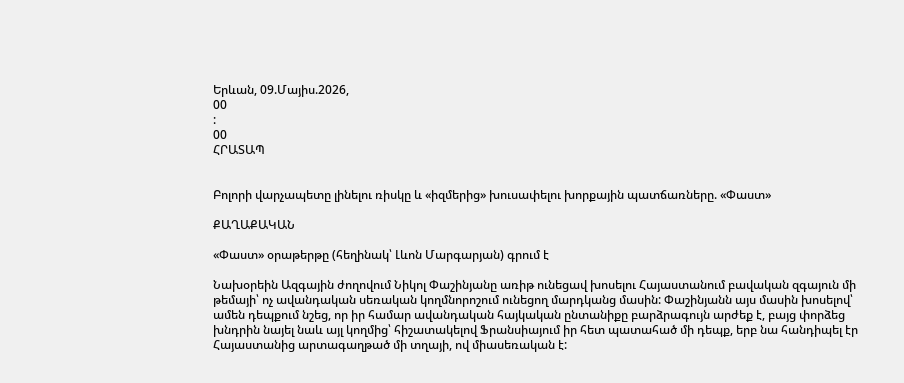Երևան, 09.Մայիս.2026,
00
:
00
ՀՐԱՏԱՊ


Բոլորի վարչապետը լինելու ռիսկը և «իզմերից» խուսափելու խորքային պատճառները. «Փաստ»

ՔԱՂԱՔԱԿԱՆ

«Փաստ» օրաթերթը (հեղինակ՝ Լևոն Մարգարյան) գրում է

Նախօրեին Ազգային ժողովում Նիկոլ Փաշինյանը առիթ ունեցավ խոսելու Հայաստանում բավական զգայուն մի թեմայի՝ ոչ ավանդական սեռական կողմնորոշում ունեցող մարդկանց մասին: Փաշինյանն այս մասին խոսելով՝ ամեն դեպքում նշեց, որ իր համար ավանդական հայկական ընտանիքը բարձրագույն արժեք է, բայց փորձեց խնդրին նայել նաև այլ կողմից՝ հիշատակելով Ֆրանսիայում իր հետ պատահած մի դեպք, երբ նա հանդիպել էր Հայաստանից արտագաղթած մի տղայի, ով միասեռական է: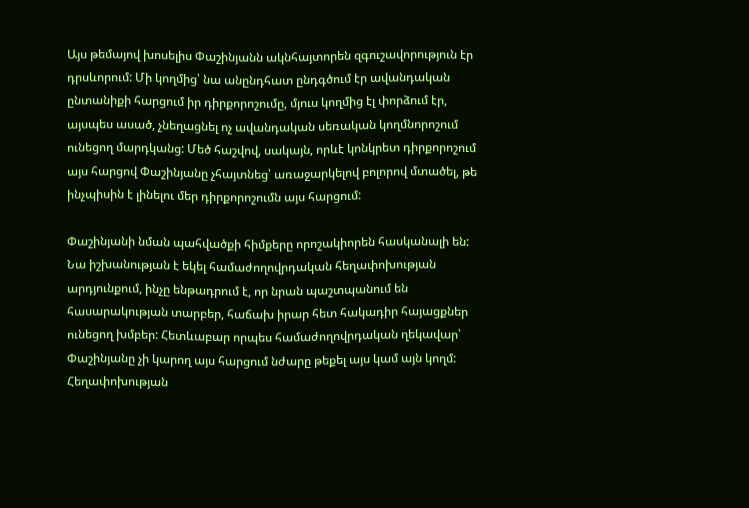Այս թեմայով խոսելիս Փաշինյանն ակնհայտորեն զգուշավորություն էր դրսևորում: Մի կողմից՝ նա անընդհատ ընդգծում էր ավանդական ընտանիքի հարցում իր դիրքորոշումը, մյուս կողմից էլ փորձում էր, այսպես ասած, չնեղացնել ոչ ավանդական սեռական կողմնորոշում ունեցող մարդկանց: Մեծ հաշվով, սակայն, որևէ կոնկրետ դիրքորոշում այս հարցով Փաշինյանը չհայտնեց՝ առաջարկելով բոլորով մտածել, թե ինչպիսին է լինելու մեր դիրքորոշումն այս հարցում:

Փաշինյանի նման պահվածքի հիմքերը որոշակիորեն հասկանալի են: Նա իշխանության է եկել համաժողովրդական հեղափոխության արդյունքում, ինչը ենթադրում է, որ նրան պաշտպանում են հասարակության տարբեր, հաճախ իրար հետ հակադիր հայացքներ ունեցող խմբեր: Հետևաբար որպես համաժողովրդական ղեկավար՝ Փաշինյանը չի կարող այս հարցում նժարը թեքել այս կամ այն կողմ: Հեղափոխության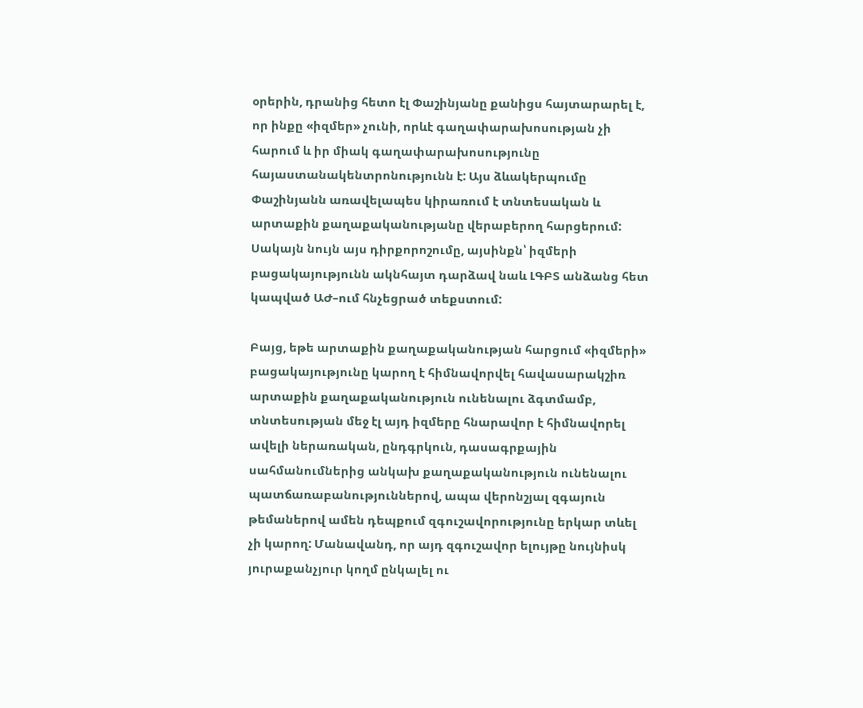օրերին, դրանից հետո էլ Փաշինյանը քանիցս հայտարարել է, որ ինքը «իզմեր» չունի, որևէ գաղափարախոսության չի հարում և իր միակ գաղափարախոսությունը հայաստանակենտրոնությունն է: Այս ձևակերպումը Փաշինյանն առավելապես կիրառում է տնտեսական և արտաքին քաղաքականությանը վերաբերող հարցերում: Սակայն նույն այս դիրքորոշումը, այսինքն՝ իզմերի բացակայությունն ակնհայտ դարձավ նաև ԼԳԲՏ անձանց հետ կապված ԱԺ–ում հնչեցրած տեքստում:

Բայց, եթե արտաքին քաղաքականության հարցում «իզմերի» բացակայությունը կարող է հիմնավորվել հավասարակշիռ արտաքին քաղաքականություն ունենալու ձգտմամբ, տնտեսության մեջ էլ այդ իզմերը հնարավոր է հիմնավորել ավելի ներառական, ընդգրկուն, դասագրքային սահմանումներից անկախ քաղաքականություն ունենալու պատճառաբանություններով, ապա վերոնշյալ զգայուն թեմաներով ամեն դեպքում զգուշավորությունը երկար տևել չի կարող: Մանավանդ, որ այդ զգուշավոր ելույթը նույնիսկ յուրաքանչյուր կողմ ընկալել ու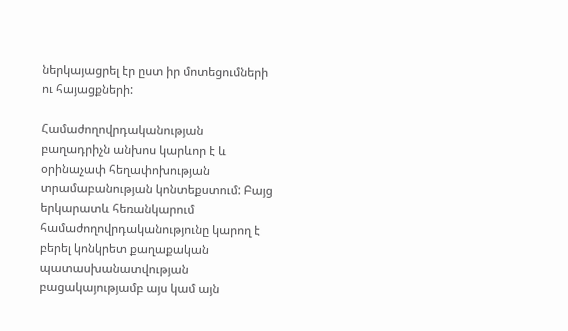ներկայացրել էր ըստ իր մոտեցումների ու հայացքների:

Համաժողովրդականության բաղադրիչն անխոս կարևոր է և օրինաչափ հեղափոխության տրամաբանության կոնտեքստում: Բայց երկարատև հեռանկարում համաժողովրդականությունը կարող է բերել կոնկրետ քաղաքական պատասխանատվության բացակայությամբ այս կամ այն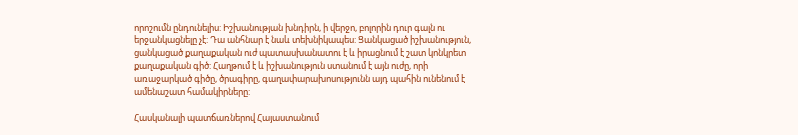որոշումն ընդունելիս: Իշխանության խնդիրն, ի վերջո, բոլորին դուր գալն ու երջանկացնելը չէ: Դա անհնար է նաև տեխնիկապես: Ցանկացած իշխանություն, ցանկացած քաղաքական ուժ պատասխանատու է և իրացնում է շատ կոնկրետ քաղաքական գիծ: Հաղթում է և իշխանություն ստանում է այն ուժը, որի առաջարկած գիծը, ծրագիրը, գաղափարախոսությունն այդ պահին ունենում է ամենաշատ համակիրները:

Հասկանալի պատճառներով Հայաստանում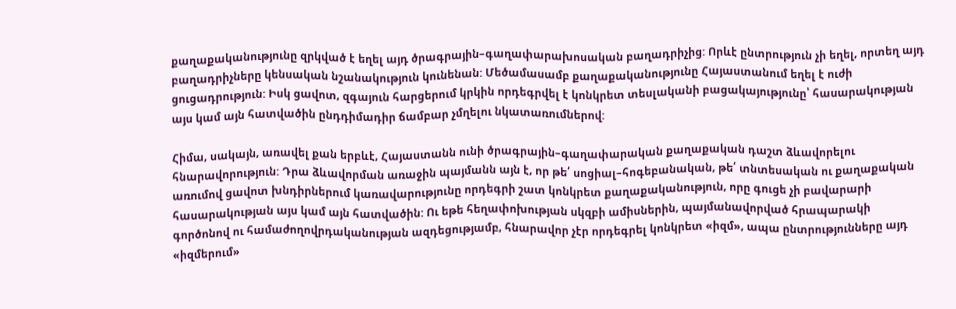քաղաքականությունը զրկված է եղել այդ ծրագրային–գաղափարախոսական բաղադրիչից: Որևէ ընտրություն չի եղել, որտեղ այդ բաղադրիչները կենսական նշանակություն կունենան: Մեծամասամբ քաղաքականությունը Հայաստանում եղել է ուժի ցուցադրություն: Իսկ ցավոտ, զգայուն հարցերում կրկին որդեգրվել է կոնկրետ տեսլականի բացակայությունը՝ հասարակության այս կամ այն հատվածին ընդդիմադիր ճամբար չմղելու նկատառումներով:

Հիմա, սակայն, առավել քան երբևէ, Հայաստանն ունի ծրագրային–գաղափարական քաղաքական դաշտ ձևավորելու հնարավորություն: Դրա ձևավորման առաջին պայմանն այն է, որ թե՛ սոցիալ–հոգեբանական, թե՛ տնտեսական ու քաղաքական առումով ցավոտ խնդիրներում կառավարությունը որդեգրի շատ կոնկրետ քաղաքականություն, որը գուցե չի բավարարի հասարակության այս կամ այն հատվածին: Ու եթե հեղափոխության սկզբի ամիսներին, պայմանավորված հրապարակի գործոնով ու համաժողովրդականության ազդեցությամբ, հնարավոր չէր որդեգրել կոնկրետ «իզմ», ապա ընտրությունները այդ «իզմերում»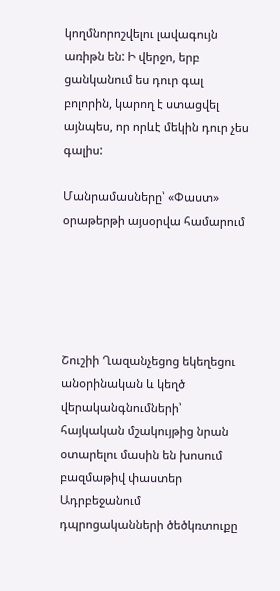կողմնորոշվելու լավագույն առիթն են: Ի վերջո, երբ ցանկանում ես դուր գալ բոլորին, կարող է ստացվել այնպես, որ որևէ մեկին դուր չես գալիս:

Մանրամասները՝ «Փաստ» օրաթերթի այսօրվա համարում





Շուշիի Ղազանչեցոց եկեղեցու անօրինական և կեղծ վերականգնումների՝ հայկական մշակույթից նրան օտարելու մասին են խոսում բազմաթիվ փաստեր Ադրբեջանում դպրոցականների ծեծկռտուքը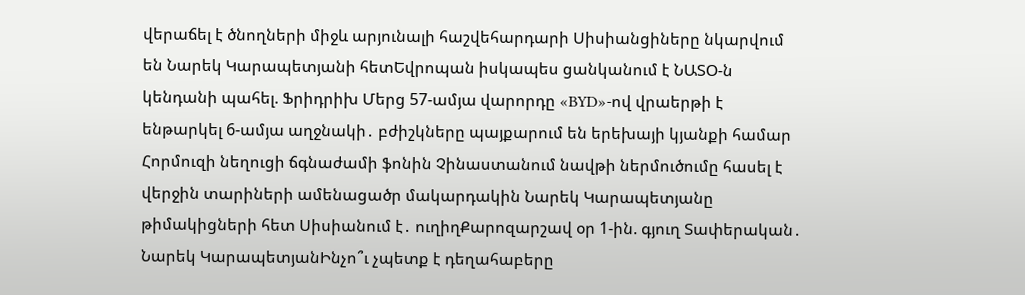վերաճել է ծնողների միջև արյունալի հաշվեհարդարի Սիսիանցիները նկարվում են Նարեկ Կարապետյանի հետԵվրոպան իսկապես ցանկանում է ՆԱՏՕ-ն կենդանի պահել. Ֆրիդրիխ Մերց 57-ամյա վարորդը «BYD»-ով վրաերթի է ենթարկել 6-ամյա աղջնակի․ բժիշկները պայքարում են երեխայի կյանքի համար Հորմուզի նեղուցի ճգնաժամի ֆոնին Չինաստանում նավթի ներմուծումը հասել է վերջին տարիների ամենացածր մակարդակին Նարեկ Կարապետյանը թիմակիցների հետ Սիսիանում է․ ուղիղՔարոզարշավ օր 1-ին. գյուղ Տափերական․ Նարեկ ԿարապետյանԻնչո՞ւ չպետք է դեղահաբերը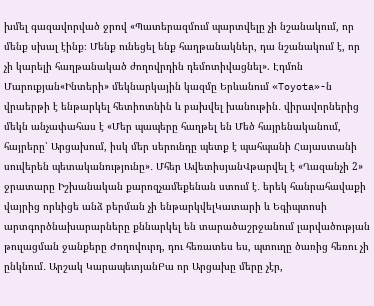խմել գազավորված ջրով «Պատերազմում պարտվելը չի նշանակում, որ մենք սխալ էինք։ Մենք ունեցել ենք հաղթանակներ, դա նշանակում է, որ չի կարելի հաղթանակած ժողովրդին դեմոտիվացնել». Էդմոն Մարուքյան«Ինտերի» մեկնարկային կազմը Երևանում «Toyota»-ն վրաերթի է ենթարկել հետիոտնին և բախվել խանութին․ վիրավորներից մեկն անչափահաս է «Մեր պապերը հաղթել են Մեծ հայրենականում, հայրերը՝ Արցախում, իսկ մեր սերունդը պետք է պահպանի Հայաստանի սուվերեն պետականությունը»․ Մհեր ԱվետիսյանՎթարվել է «Ղազանչի 2» ջրատարը Իշխանական քարոզչամեքենան ստում է․ երեկ հանրահավաքի վայրից որևիցե անձ բերման չի ենթարկվելԿատարի և Եգիպտոսի արտգործնախարարները քննարկել են տարածաշրջանում լարվածության թուլացման ջանքերը Ժողովուրդ, դու հեռատես ես, պտուղը ծառից հեռու չի ընկնում․ Արշակ ԿարապետյանԲա որ Արցախը մերը չէր,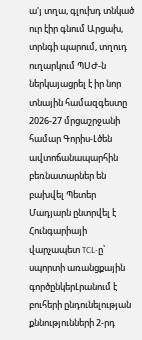ա'յ տղա, գլուխդ տնկած ուր էիր գնում Արցախ, տրնգի պարում, տղուդ ուղարկում ՊՍԺ-ն ներկայացրել է իր նոր տնային համազգեստը 2026-27 մրցաշրջանի համար Գորիս-Լծեն ավտոճանապարհին բեռնատարներ են բախվել Պետեր Մադյարն ընտրվել է Հունգարիայի վարչապետ TCL-ը՝ սպորտի առանցքային գործընկերԼրանում է բուհերի ընդունելության քննությունների 2-րդ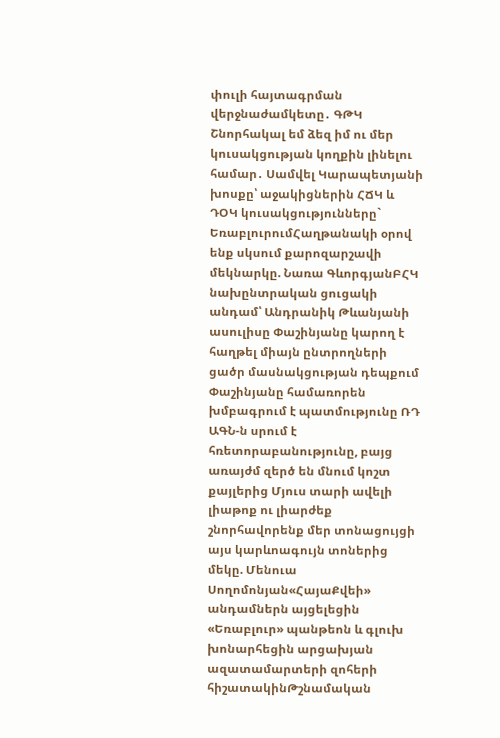փուլի հայտագրման վերջնաժամկետը․ ԳԹԿ Շնորհակալ եմ ձեզ իմ ու մեր կուսակցության կողքին լինելու համար․ Սամվել Կարապետյանի խոսքը՝ աջակիցներին ՀՃԿ և ԴՕԿ կուսակցությունները` ԵռաբլուրումՀաղթանակի օրով ենք սկսում քարոզարշավի մեկնարկը. Նառա ԳևորգյանԲՀԿ նախընտրական ցուցակի անդամ՝ Անդրանիկ Թևանյանի ասուլիսը Փաշինյանը կարող է հաղթել միայն ընտրողների ցածր մասնակցության դեպքում Փաշինյանը համառորեն խմբագրում է պատմությունը ՌԴ ԱԳՆ-ն սրում է հռետորաբանությունը, բայց առայժմ զերծ են մնում կոշտ քայլերից Մյուս տարի ավելի լիաթոք ու լիարժեք շնորհավորենք մեր տոնացույցի այս կարևոագույն տոներից մեկը. Մենուա Սողոմոնյան«ՀայաՔվեի» անդամներն այցելեցին «Եռաբլուր» պանթեոն և գլուխ խոնարհեցին արցախյան ազատամարտերի զոհերի հիշատակինԹշնամական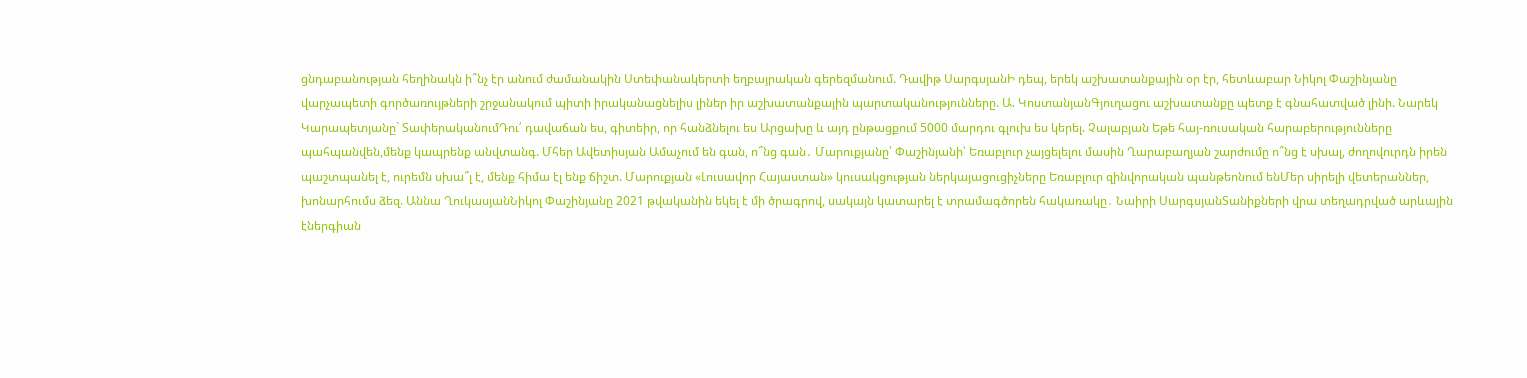ցնդաբանության հեղինակն ի՞նչ էր անում ժամանակին Ստեփանակերտի եղբայրական գերեզմանում. Դավիթ ՍարգսյանԻ դեպ, երեկ աշխատանքային օր էր, հետևաբար Նիկոլ Փաշինյանը վարչապետի գործառույթների շրջանակում պիտի իրականացնելիս լիներ իր աշխատանքային պարտականությունները. Ա. ԿոստանյանԳյուղացու աշխատանքը պետք է գնահատված լինի. Նարեկ Կարապետյանը` ՏափերականումԴու՛ դավաճան ես, գիտեիր, որ հանձնելու ես Արցախը և այդ ընթացքում 5000 մարդու գլուխ ես կերել. Չալաբյան Եթե հայ-ռուսական հարաբերությունները պահպանվեն,մենք կապրենք անվտանգ. Մհեր Ավետիսյան Ամաչում են գան, ո՞նց գան․ Մարուքյանը՝ Փաշինյանի՝ Եռաբլուր չայցելելու մասին Ղարաբաղյան շարժումը ո՞նց է սխալ, ժողովուրդն իրեն պաշտպանել է, ուրեմն սխա՞լ է, մենք հիմա էլ ենք ճիշտ. Մարուքյան «Լուսավոր Հայաստան» կուսակցության ներկայացուցիչները Եռաբլուր զինվորական պանթեոնում ենՄեր սիրելի վետերաններ, խոնարհումս ձեզ. Աննա ՂուկասյանՆիկոլ Փաշինյանը 2021 թվականին եկել է մի ծրագրով, սակայն կատարել է տրամագծորեն հակառակը․ Նաիրի ՍարգսյանՏանիքների վրա տեղադրված արևային էներգիան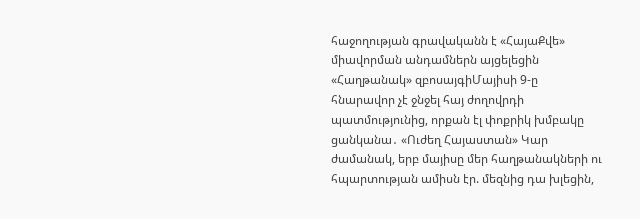հաջողության գրավականն է «ՀայաՔվե» միավորման անդամներն այցելեցին «Հաղթանակ» զբոսայգիՄայիսի 9-ը հնարավոր չէ ջնջել հայ ժողովրդի պատմությունից, որքան էլ փոքրիկ խմբակը ցանկանա․ «Ուժեղ Հայաստան» Կար ժամանակ, երբ մայիսը մեր հաղթանակների ու հպարտության ամիսն էր. մեզնից դա խլեցին,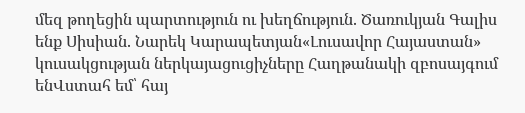մեզ թողեցին պարտություն ու խեղճություն. Ծառուկյան Գալիս ենք Սիսիան. Նարեկ Կարապետյան«Լուսավոր Հայաստան» կուսակցության ներկայացուցիչները Հաղթանակի զբոսայգում ենՎստահ եմ՝ հայ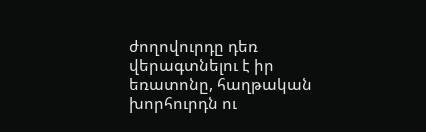ժողովուրդը դեռ վերագտնելու է իր եռատոնը, հաղթական խորհուրդն ու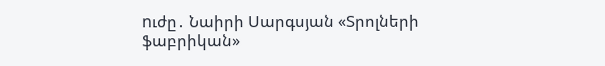nւժը․ Նաիրի Սարգսյան «Տրոլների ֆաբրիկան»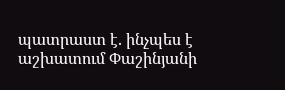պատրաստ է. ինչպես է աշխատում Փաշինյանի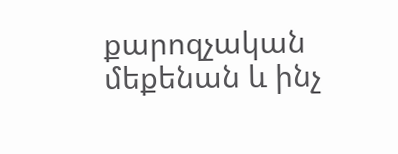քարոզչական մեքենան և ինչ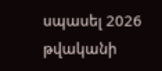սպասել 2026 թվականի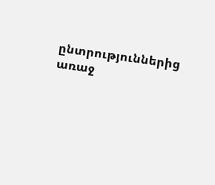ընտրություններից առաջ